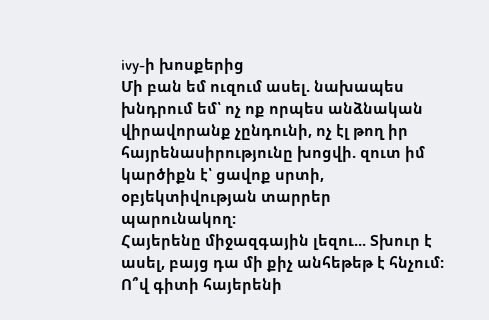ivy-ի խոսքերից
Մի բան եմ ուզում ասել. նախապես խնդրում եմ՝ ոչ ոք որպես անձնական վիրավորանք չընդունի, ոչ էլ թող իր հայրենասիրությունը խոցվի. զուտ իմ կարծիքն է՝ ցավոք սրտի, օբյեկտիվության տարրեր պարունակող:
Հայերենը միջազգային լեզու... Տխուր է ասել, բայց դա մի քիչ անհեթեթ է հնչում: Ո՞վ գիտի հայերենի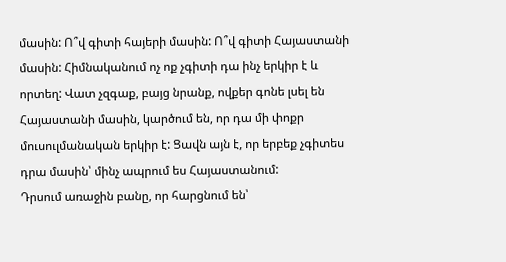մասին: Ո՞վ գիտի հայերի մասին: Ո՞վ գիտի Հայաստանի մասին: Հիմնականում ոչ ոք չգիտի դա ինչ երկիր է և որտեղ: Վատ չզգաք, բայց նրանք, ովքեր գոնե լսել են Հայաստանի մասին, կարծում են, որ դա մի փոքր մուսուլմանական երկիր է: Ցավն այն է, որ երբեք չգիտես դրա մասին՝ մինչ ապրում ես Հայաստանում:
Դրսում առաջին բանը, որ հարցնում են՝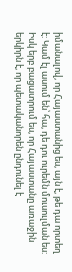իմանալով, որ Հայաստանից ես, այն է, թե դա որտեղ է: Կամ էլ ասում են՝ հա, դե դու ուրեմն մուսուլման ես: Իսկ երբ բացատրում ես, որ Հայաստանը առաջին երկիրն է, որ պետականորեն ընդունել է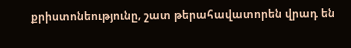քրիստոնեությունը, շատ թերահավատորեն վրադ են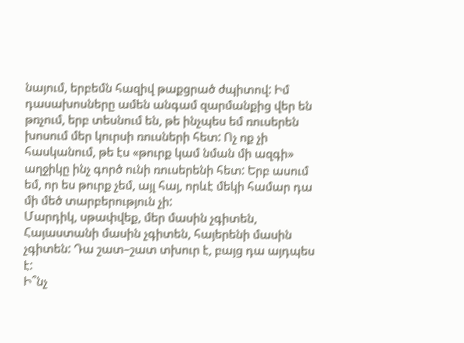նայում, երբեմն հազիվ թաքցրած ժպիտով: Իմ դասախոսները ամեն անգամ զարմանքից վեր են թռչում, երբ տեսնում են, թե ինչպես եմ ռուսերեն խոսում մեր կուրսի ռուսների հետ: Ոչ ոք չի հասկանում, թե էս «թուրք կամ նման մի ազգի» աղջիկը ինչ գործ ունի ռուսերենի հետ: Երբ ասում եմ, որ ես թուրք չեմ, այլ հայ, որևէ մեկի համար դա մի մեծ տարբերություն չի:
Մարդիկ, սթափվեք, մեր մասին չգիտեն, Հայաստանի մասին չգիտեն, հայերենի մասին չգիտեն: Դա շատ–շատ տխուր է, բայց դա այդպես է:
Ի՞նչ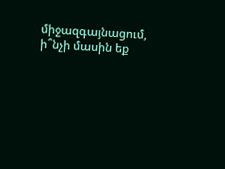միջազգայնացում, ի՞նչի մասին եք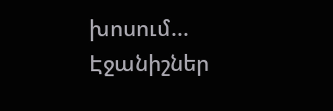խոսում...
Էջանիշներ